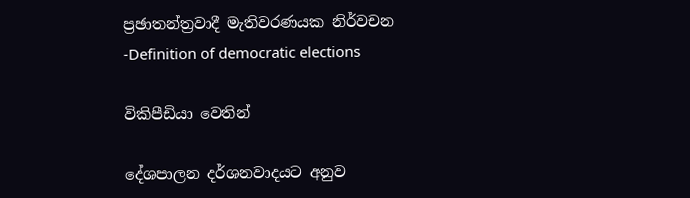ප්‍රඡාතන්ත්‍රවාදී මැතිවරණයක නිර්වචන -Definition of democratic elections

විකිපීඩියා වෙතින්

දේශපාලන දර්ශනවාදයට අනුව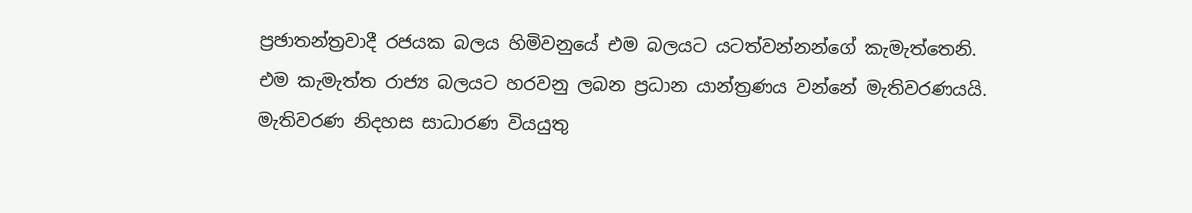ප්‍රඡාතන්ත්‍රවාදී රජයක බලය හිමිවනුයේ එම බලයට යටත්වන්නන්ගේ කැමැත්තෙනි. එම කැමැත්ත රාජ්‍ය බලයට හරවනු ලබන ප්‍රධාන යාන්ත්‍රණය වන්නේ මැතිවරණයයි. මැතිවරණ නිදහස සාධාරණ වියයුතු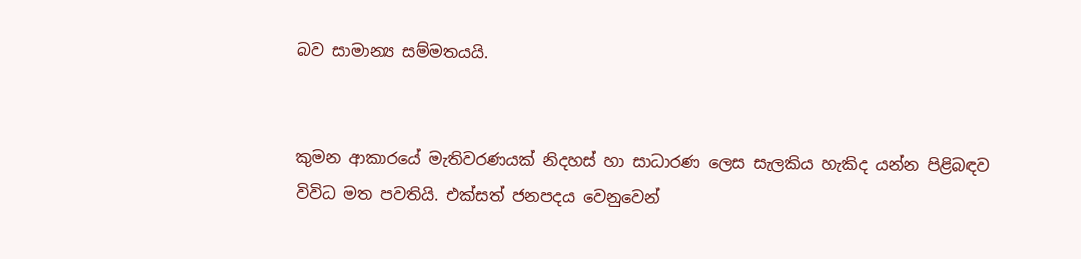බව සාමාන්‍ය සම්මතයයි.


කුමන ආකාරයේ මැතිවරණයක් නිදහස් හා සාධාරණ ලෙස සැලකිය හැකිද යන්න පිළිබඳව විවිධ මත පවතියි. එක්සත් ජනපදය වෙනුවෙන්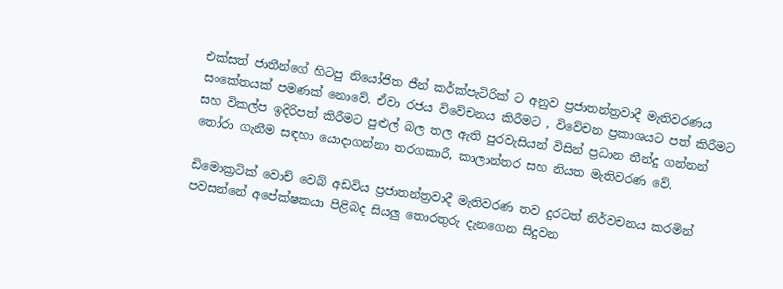එක්සත් ජාතීන්ගේ හිටපු නියෝජිත ජීන් කර්ක්පැටිරික් ට අනුව ප්‍රජාතන්ත්‍රවාදී මැතිවරණය සං‍කේතයක් පමණක් නොවේ. ඒවා රජය විවේචනය කිරීමට , විවේචන ප්‍රකාශයට පත් කිරීමට සහ විකල්ප ඉදිරිපත් කිරීමට පුළුල් බල තල ඇති පුරවැසියන් විසින් ප්‍රධාන තීන්දු ගන්නන් තෝරා ගැනීම සඳහා යොදාගන්නා තරගකාරී, කාලාන්තර සහ නියත මැතිවරණ වේ.

ඩිමොක්‍රටික් වොච් වෙබ් අඩවිය ප්‍රජාතන්ත්‍රවාදී මැතිවරණ තව දුරටත් නිර්වචනය කරමින් පවසන්නේ අපේක්ෂකයා පිළිබද සියලු තොරතුරු දැනගෙන සිදුවන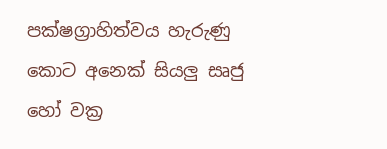පක්ෂග්‍රාහිත්වය හැරුණු කොට අනෙක් සියලු සෘජු හෝ වක්‍ර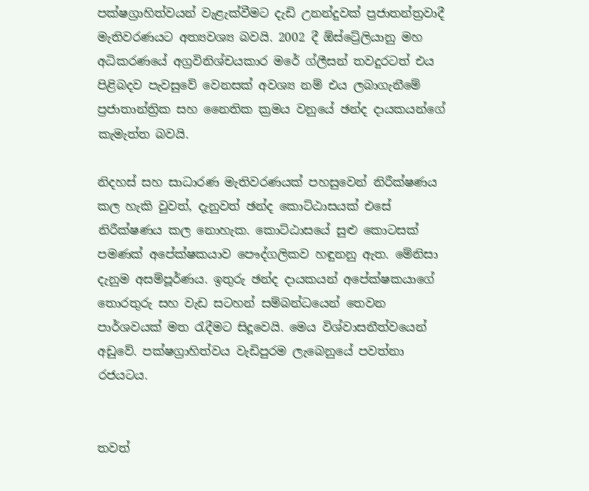පක්ෂග්‍රාහිත්වයන් වැළැක්වීමට දැඩි උනන්දුවක් ප්‍රජාතන්ත්‍රවාදී මැතිවරණයට අත්‍යවශ්‍ය බවයි. 2002 දී ඕස්ට්‍රේලියානු මහ අධිකරණයේ අග්‍රවිනිශ්චයකාර මරේ ග්ලීසන් තවදුරටත් එය පිළිබදව පැවසුවේ වෙනසක් අවශ්‍ය නම් එය ලබාගැනීමේ ප්‍රජාතාන්ත්‍රික සහ නෛතික ක්‍රමය වනුයේ ඡන්ද දායකයන්ගේ කැමැත්ත බවයි.

නිදහස් සහ සාධාරණ මැතිවරණයක් පහසුවෙන් නිරීක්ෂණය කල හැකි වුවත්, දැනුවත් ඡන්ද කොට්ඨාසයක් එසේ නිරීක්ෂණය කල නොහැක. කොට්ඨාසයේ සුළු කොටසක් පමණක් අ‍පේක්ෂකයාව පෞද්ගලිකව හඳුනනු ඇත. මේනිසා දැනුම අසම්පූර්ණය. ඉතුරු ඡන්ද දායකයන් අපේක්ෂකයාගේ තොරතුරු සහ වැඩ සටහන් සම්බන්ධයෙන් තෙවන පාර්ශවයක් මත රැදීමට සිදූවෙයි. මෙය විශ්වාසනීත්වයෙන් අඩුවේ. පක්ෂග්‍රාහිත්වය වැඩිපුරම ලැබෙනුයේ පවත්නා රජයටය.


තවත්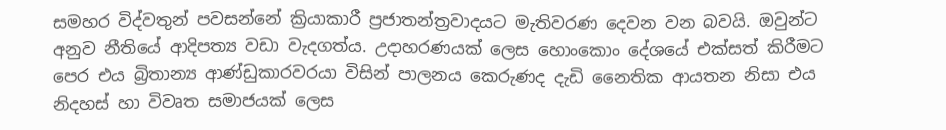සමහර විද්වතුන් පවසන්නේ ක්‍රියාකාරී ප්‍රජාතන්ත්‍රවාදයට මැතිවරණ දෙවන වන බවයි. ඔවුන්ට අනුව නීතියේ ආදිපත්‍ය වඩා වැදගත්ය. උදාහරණයක් ලෙස හොංකොං දේශයේ එක්සත් කිරීමට පෙර එය බ්‍රිතාන්‍ය ආණ්ඩුකාරවරයා විසින් පාලනය කෙරුණද දැඩි නෛතික ආයතන නිසා එය නිදහස් හා විවෘත සමාජයක් ලෙස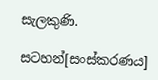සැලකුණි.

සටහන්[සංස්කරණය]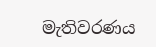මැතිවරණය